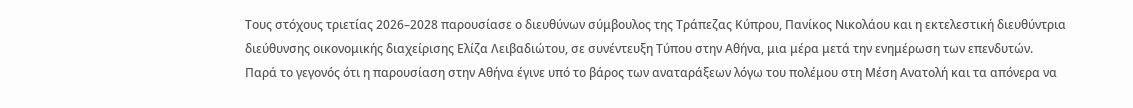Τους στόχους τριετίας 2026–2028 παρουσίασε ο διευθύνων σύμβουλος της Τράπεζας Κύπρου, Πανίκος Νικολάου και η εκτελεστική διευθύντρια διεύθυνσης οικονομικής διαχείρισης Ελίζα Λειβαδιώτου, σε συνέντευξη Τύπου στην Αθήνα, μια μέρα μετά την ενημέρωση των επενδυτών.
Παρά το γεγονός ότι η παρουσίαση στην Αθήνα έγινε υπό το βάρος των αναταράξεων λόγω του πολέμου στη Μέση Ανατολή και τα απόνερα να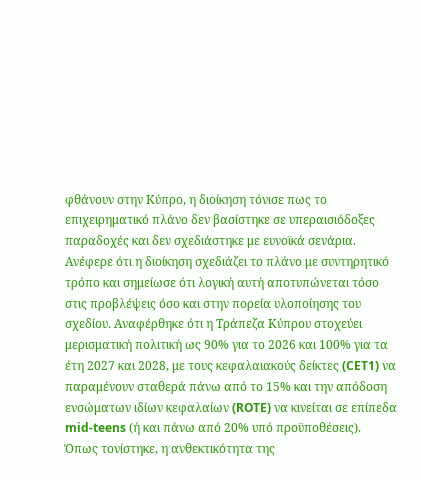φθάνουν στην Κύπρο, η διοίκηση τόνισε πως το επιχειρηματικό πλάνο δεν βασίστηκε σε υπεραισιόδοξες παραδοχές και δεν σχεδιάστηκε με ευνοϊκά σενάρια. Ανέφερε ότι η διοίκηση σχεδιάζει το πλάνο με συντηρητικό τρόπο και σημείωσε ότι λογική αυτή αποτυπώνεται τόσο στις προβλέψεις όσο και στην πορεία υλοποίησης του σχεδίου. Αναφέρθηκε ότι η Τράπεζα Κύπρου στοχεύει μερισματική πολιτική ως 90% για το 2026 και 100% για τα έτη 2027 και 2028, με τους κεφαλαιακούς δείκτες (CET1) να παραμένουν σταθερά πάνω από το 15% και την απόδοση ενσώματων ιδίων κεφαλαίων (ROTE) να κινείται σε επίπεδα mid-teens (ή και πάνω από 20% υπό προϋποθέσεις).
Όπως τονίστηκε, η ανθεκτικότητα της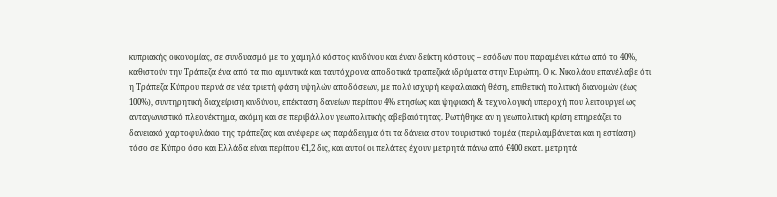κυπριακής οικονομίας, σε συνδυασμό με το χαμηλό κόστος κινδύνου και έναν δείκτη κόστους – εσόδων που παραμένει κάτω από το 40%, καθιστούν την Τράπεζα ένα από τα πιο αμυντικά και ταυτόχρονα αποδοτικά τραπεζικά ιδρύματα στην Ευρώπη. Ο κ. Νικολάου επανέλαβε ότι η Τράπεζα Κύπρου περνά σε νέα τριετή φάση υψηλών αποδόσεων, με πολύ ισχυρή κεφαλαιακή θέση, επιθετική πολιτική διανομών (έως 100%), συντηρητική διαχείριση κινδύνου, επέκταση δανείων περίπου 4% ετησίως και ψηφιακή & τεχνολογική υπεροχή που λειτουργεί ως ανταγωνιστικό πλεονέκτημα, ακόμη και σε περιβάλλον γεωπολιτικής αβεβαιότητας. Ρωτήθηκε αν η γεωπολιτική κρίση επηρεάζει το δανειακό χαρτοφυλάκιο της τράπεζας και ανέφερε ως παράδειγμα ότι τα δάνεια στον τουριστικό τομέα (περιλαμβάνεται και η εστίαση) τόσο σε Κύπρο όσο και Ελλάδα είναι περίπου €1,2 δις, και αυτοί οι πελάτες έχουν μετρητά πάνω από €400 εκατ. μετρητά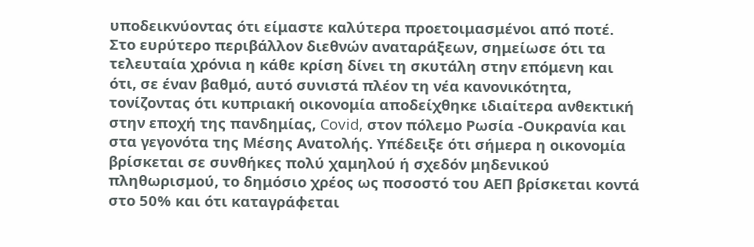υποδεικνύοντας ότι είμαστε καλύτερα προετοιμασμένοι από ποτέ.
Στο ευρύτερο περιβάλλον διεθνών αναταράξεων, σημείωσε ότι τα τελευταία χρόνια η κάθε κρίση δίνει τη σκυτάλη στην επόμενη και ότι, σε έναν βαθμό, αυτό συνιστά πλέον τη νέα κανονικότητα, τονίζοντας ότι κυπριακή οικονομία αποδείχθηκε ιδιαίτερα ανθεκτική στην εποχή της πανδημίας, Covid, στον πόλεμο Ρωσία -Ουκρανία και στα γεγονότα της Μέσης Ανατολής. Υπέδειξε ότι σήμερα η οικονομία βρίσκεται σε συνθήκες πολύ χαμηλού ή σχεδόν μηδενικού πληθωρισμού, το δημόσιο χρέος ως ποσοστό του ΑΕΠ βρίσκεται κοντά στο 50% και ότι καταγράφεται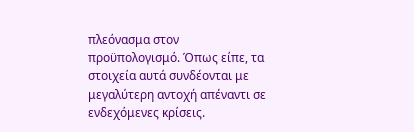πλεόνασμα στον προϋπολογισμό. Όπως είπε, τα στοιχεία αυτά συνδέονται με μεγαλύτερη αντοχή απέναντι σε ενδεχόμενες κρίσεις.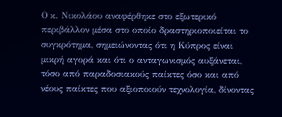Ο κ. Νικολάου αναφέρθηκε στο εξωτερικό περιβάλλον μέσα στο οποίο δραστηριοποιείται το συγκρότημα, σημειώνοντας ότι η Κύπρος είναι μικρή αγορά και ότι ο ανταγωνισμός αυξάνεται, τόσο από παραδοσιακούς παίκτες όσο και από νέους παίκτες που αξιοποιούν τεχνολογία, δίνοντας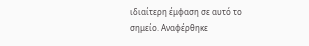ιδιαίτερη έμφαση σε αυτό το σημείο. Αναφέρθηκε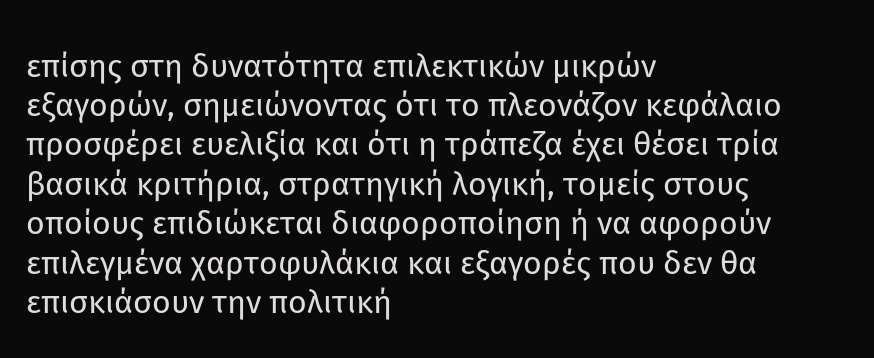επίσης στη δυνατότητα επιλεκτικών μικρών εξαγορών, σημειώνοντας ότι το πλεονάζον κεφάλαιο προσφέρει ευελιξία και ότι η τράπεζα έχει θέσει τρία βασικά κριτήρια, στρατηγική λογική, τομείς στους οποίους επιδιώκεται διαφοροποίηση ή να αφορούν επιλεγμένα χαρτοφυλάκια και εξαγορές που δεν θα επισκιάσουν την πολιτική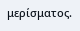μερίσματος.